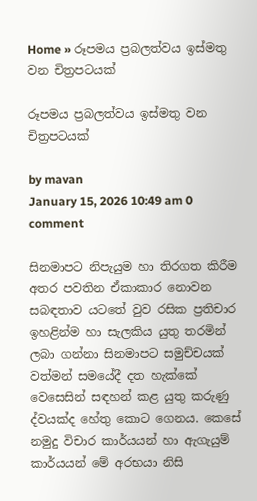Home » රූපමය ප්‍රබලත්වය ඉස්මතු වන චිත්‍රපටයක්

රූපමය ප්‍රබලත්වය ඉස්මතු වන චිත්‍රපටයක්

by mavan
January 15, 2026 10:49 am 0 comment

සිනමාපට නිපැයුම හා තිරගත කිරීම අතර පවතින ඒකාකාර නොවන සබඳතාව යටතේ වුව රසික ප්‍රතිචාර ඉහළින්ම හා සැලකිය යුතු තරමින් ලබා ගන්නා සිනමාපට සමුච්චයක් වත්මන් සමයේදී දත හැක්කේ වෙසෙසින් සඳහන් කළ යුතු කරුණු ද්වයක්ද හේතු කොට ගෙනය. කෙසේ නමුදු විචාර කාර්යයන් හා ඇගැයුම් කාර්යයන් මේ අරභයා නිසි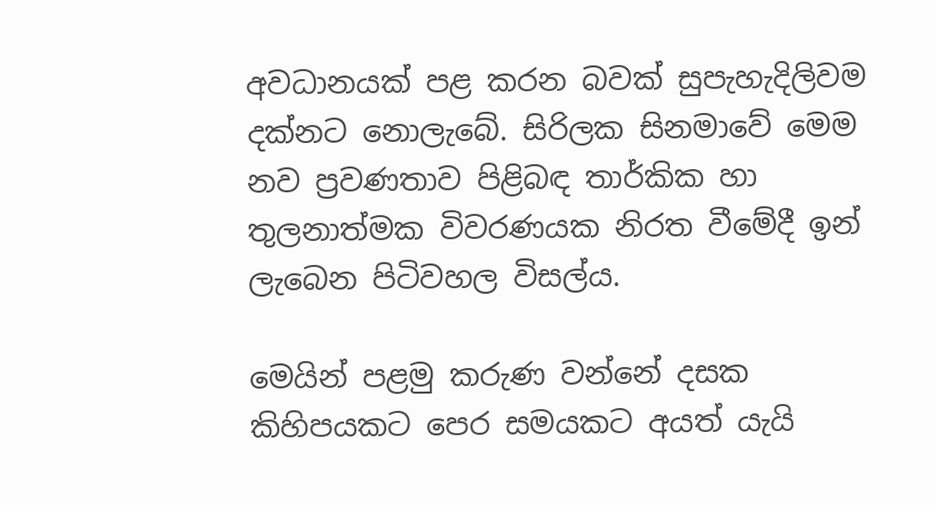අවධානයක් පළ කරන බවක් සුපැහැදිලිවම දක්නට නොලැබේ. සිරිලක සිනමාවේ මෙම නව ප්‍රවණතාව පිළිබඳ තාර්කික හා තුලනාත්මක විවරණයක නිරත වීමේදී ඉන් ලැබෙන පිටිවහල විසල්ය.

මෙයින් පළමු කරුණ වන්නේ දසක කිහිපයකට පෙර සමයකට අයත් යැයි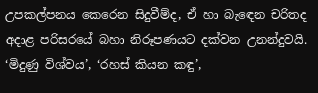උපකල්පනය කෙරෙන සිදුවීම්ද, ඒ හා බැඳෙන චරිතද අදාළ පරිසරයේ බහා නිරූපණයට දක්වන උනන්දුවයි. ‘මිදුණු විශ්වය’, ‘රහස් කියන කඳු’,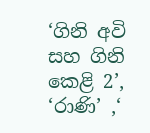‘ගිනි අවි සහ ගිනි කෙළි 2’, ‘රාණි’ ,‘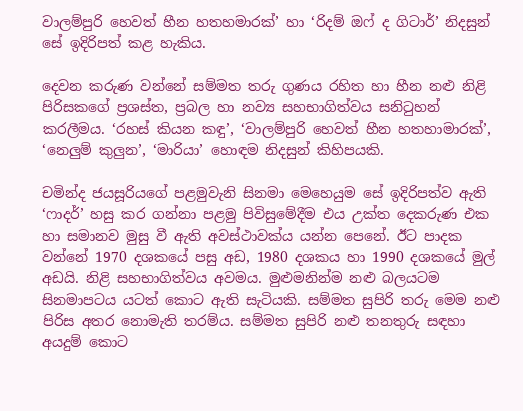වාලම්පුරි හෙවත් හීන හතහමාරක්’ හා ‘රිදම් ඔෆ් ද ගිටාර්’ නිදසුන් සේ ඉදිරිපත් කළ හැකිය.

දෙවන කරුණ වන්නේ සම්මත තරු ගුණය රහිත හා හීන නළු නිළි පිරිසකගේ ප්‍රශස්ත, ප්‍රබල හා නව්‍ය සහභාගිත්වය සනිටුහන් කරලීමය. ‘රහස් කියන කඳු’, ‘වාලම්පුරි හෙවත් හීන හතහාමාරක්’, ‘නෙලුම් කුලුන’, ‘මාරියා’ හොඳම නිදසුන් කිහිපයකි.

චමින්ද ජයසූරියගේ පළමුවැනි සිනමා මෙහෙයුම සේ ඉදිරිපත්ව ඇති ‘ෆාදර්’ හසු කර ගන්නා පළමු පිවිසුමේදීම එය උක්ත දෙකරුණ එක හා සමානව මුසු වී ඇති අවස්ථාවක්ය යන්න පෙනේ. ඊට පාදක වන්නේ 1970 දශකයේ පසු අඩ, 1980 දශකය හා 1990 දශකයේ මුල් අඩයි. නිළි සහභාගිත්වය අවමය. මුළුමනින්ම නළු බලයටම සිනමාපටය යටත් කොට ඇති සැටියකි. සම්මත සුපිරි තරු මෙම නළු පිරිස අතර නොමැති තරම්ය. සම්මත සුපිරි නළු තනතුරු සඳහා අයදුම් කොට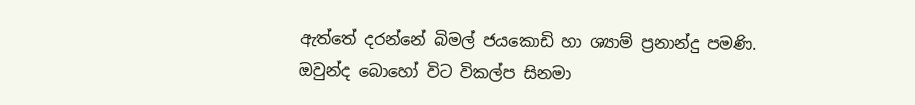ඇත්තේ දරන්නේ බිමල් ජයකොඩි හා ශ්‍යාම් ප්‍රනාන්දු පමණි. ඔවුන්ද බොහෝ විට විකල්ප සිනමා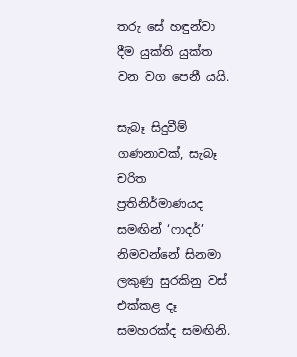තරු සේ හඳුන්වා දීම යුක්ති යුක්ත වන වග පෙනී යයි.

සැබෑ සිදුවීම් ගණනාවක්, සැබෑ චරිත ප්‍රතිනිර්මාණයද සමඟින් ‘ෆාදර්’ නිමවන්නේ සිනමා ලකුණු සුරකිනු වස් එක්කළ දෑ සමහරක්ද සමඟිනි.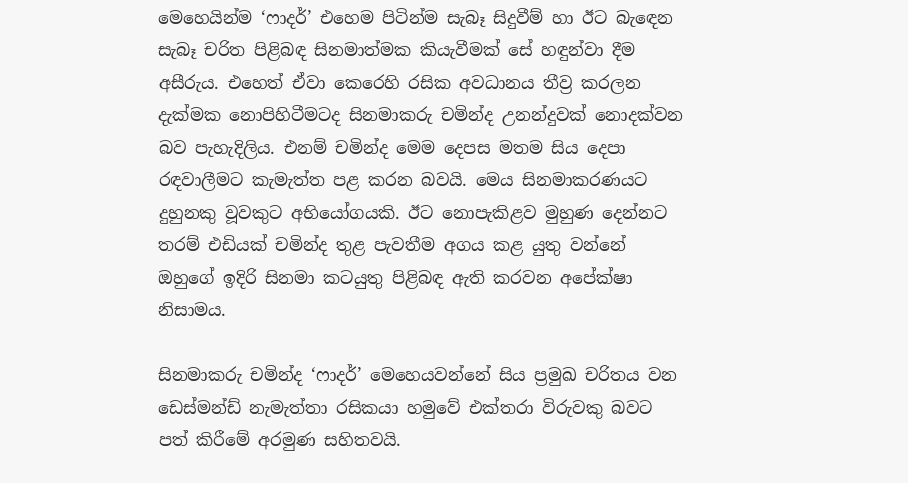මෙහෙයින්ම ‘ෆාදර්’ එහෙම පිටින්ම සැබෑ සිදුවීම් හා ඊට බැඳෙන සැබෑ චරිත පිළිබඳ සිනමාත්මක කියැවීමක් සේ හඳුන්වා දීම අසීරුය. එහෙත් ඒවා කෙරෙහි රසික අවධානය තීව්‍ර කරලන දැක්මක නොපිහිටීමටද සිනමාකරු චමින්ද උනන්දුවක් නොදක්වන බව පැහැදිලිය. එනම් චමින්ද මෙම දෙපස මතම සිය දෙපා රඳවාලීමට කැමැත්ත පළ කරන බවයි. මෙය සිනමාකරණයට දුහුනකු වූවකුට අභියෝගයකි. ඊට නොපැකිළව මුහුණ දෙන්නට තරම් එඩියක් චමින්ද තුළ පැවතීම අගය කළ යුතු වන්නේ ඔහුගේ ඉදිරි සිනමා කටයුතු පිළිබඳ ඇති කරවන අපේක්ෂා නිසාමය.

සිනමාකරු චමින්ද ‘ෆාදර්’ මෙහෙයවන්නේ සිය ප්‍රමුඛ චරිතය වන ඩෙස්මන්ඩ් නැමැත්තා රසිකයා හමුවේ එක්තරා විරුවකු බවට පත් කිරීමේ අරමුණ සහිතවයි.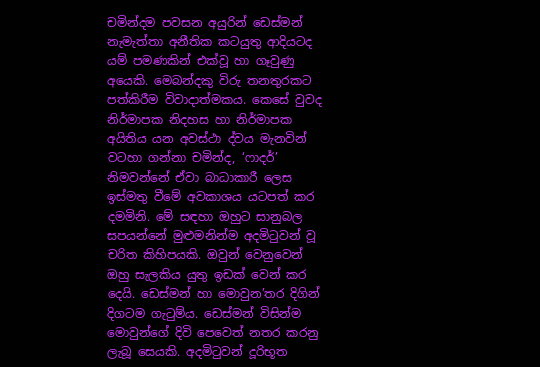චමින්දම පවසන අයුරින් ඩෙස්මන් නැමැත්තා අනීතික කටයුතු ආදියටද යම් පමණකින් එක්වූ හා ගෑවුණු අයෙකි. මෙබන්දකු විරු තනතුරකට පත්කිරීම විවාදාත්මකය. කෙසේ වුවද නිර්මාපක නිදහස හා නිර්මාපක අයිතිය යන අවස්ථා ද්වය මැනවින් වටහා ගන්නා චමින්ද, ‘ෆාදර්’ නිමවන්නේ ඒවා බාධාකාරී ලෙස ඉස්මතු වීමේ අවකාශය යටපත් කර දමමිනි. මේ සඳහා ඔහුට සානුබල සපයන්නේ මුළුමනින්ම අදමිටුවන් වූ චරිත කිහිපයකි. ඔවුන් වෙනුවෙන් ඔහු සැලකිය යුතු ඉඩක් වෙන් කර දෙයි. ඩෙස්මන් හා මොවුන’තර දිගින් දිගටම ගැටුම්ය. ඩෙස්මන් විසින්ම මොවුන්ගේ දිවි පෙවෙත් නතර කරනු ලැබූ සෙයකි. අදමිටුවන් දූරිභූත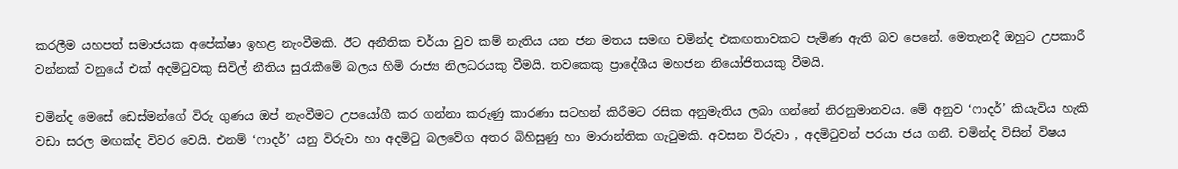කරලීම යහපත් සමාජයක අපේක්ෂා ඉහළ නැංවීමකි. ඊට අනීතික චර්යා වුව කම් නැතිය යන ජන මතය සමඟ චමින්ද එකඟතාවකට පැමිණ ඇති බව පෙනේ. මෙතැනදී ඔහුට උපකාරී වන්නක් වනුයේ එක්‌ අදමිටුවකු සිවිල් නීතිය සුරැකීමේ බලය හිමි රාජ්‍ය නිලධරයකු වීමයි. තවකෙකු ප්‍රාදේශීය මහජන නියෝජිතයකු වීමයි.

චමින්ද මෙසේ ඩෙස්මන්ගේ විරු ගුණය ඔප් නැංවීමට උපයෝගී කර ගන්නා කරුණු කාරණා සටහන් කිරීමට රසික අනුමැතිය ලබා ගන්නේ නිරනුමානවය. මේ අනුව ‘ෆාදර්’ කියැවිය හැකි වඩා සරල මඟක්ද විවර වෙයි. එනම් ‘ෆාදර්’ යනු විරුවා හා අදමිටු බලවේග අතර බිහිසුණු හා මාරාන්තික ගැටුමකි. අවසන විරුවා , අදමිටුවන් පරයා ජය ගනී. චමින්ද විසින් විෂය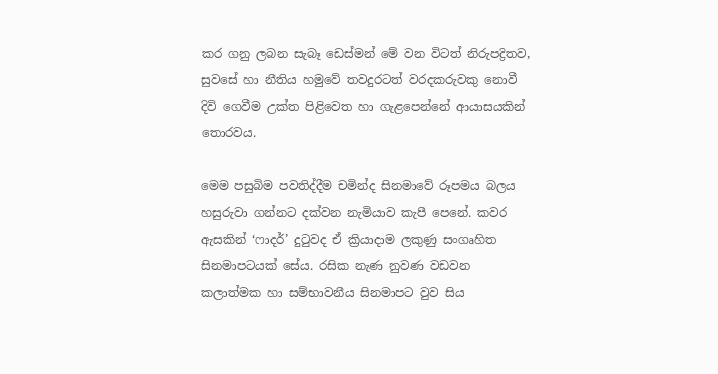කර ගනු ලබන සැබෑ ඩෙස්මන් මේ වන විටත් නිරුපද්‍රිතව, සුවසේ හා නීතිය හමුවේ තවදුරටත් වරදකරුවකු නොවී දිවි ගෙවීම උක්ත පිළිවෙත හා ගැළපෙන්නේ ආයාසයකින් තොරවය.

මෙම පසුබිම පවතිද්දීම චමින්ද සිනමාවේ රූපමය බලය හසුරුවා ගන්නට දක්වන නැමියාව කැපී පෙනේ. කවර ඇසකින් ‘ෆාදර්’ දුටුවද ඒ ක්‍රියාදාම ලකුණු සංගෘහිත සිනමාපටයක් සේය. රසික නැණ නුවණ වඩවන කලාත්මක හා සම්භාවනීය සිනමාපට වුව සිය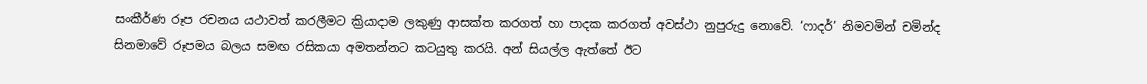සංකීර්ණ රූප රචනය යථාවත් කරලීමට ක්‍රියාදාම ලකුණු ආසක්ත කරගත් හා පාදක කරගත් අවස්ථා නුපුරුදු නොවේ. ‘ෆාදර්’ නිමවමින් චමින්ද සිනමාවේ රූපමය බලය සමඟ රසිකයා අමතන්නට කටයුතු කරයි. අන් සියල්ල ඇත්තේ ඊට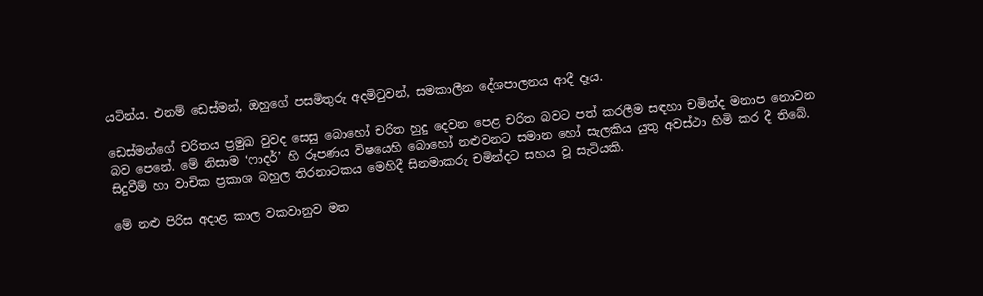යටින්ය. එනම් ඩෙස්මන්, ඔහුගේ පසමිතුරු අදමිටුවන්, සමකාලීන දේශපාලනය ආදී දෑය.

ඩෙස්මන්ගේ චරිතය ප්‍රමුඛ වුවද සෙසු බොහෝ චරිත හුදු දෙවන පෙළ චරිත බවට පත් කරලීම සඳහා චමින්ද මනාප නොවන බව පෙනේ. මේ නිසාම ‘ෆාදර්’ හි රූපණය විෂයෙහි බොහෝ නළුවනට සමාන හෝ සැලකිය යුතු අවස්ථා හිමි කර දී තිබේ. සිදුවීම් හා වාචික ප්‍රකාශ බහුල තිරනාටකය මෙහිදී සිනමාකරු චමින්දට සහය වූ සැටියකි.

මේ නළු පිරිස අදාළ කාල වකවානුව මත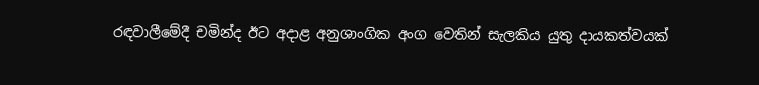රඳවාලීමේදී චමින්ද ඊට අදාළ අනුශාංගික අංග වෙතින් සැලකිය යුතු දායකත්වයක්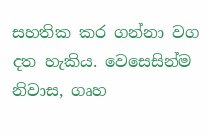සහතික කර ගන්නා වග දත හැකිය. වෙසෙසින්ම නිවාස, ගෘහ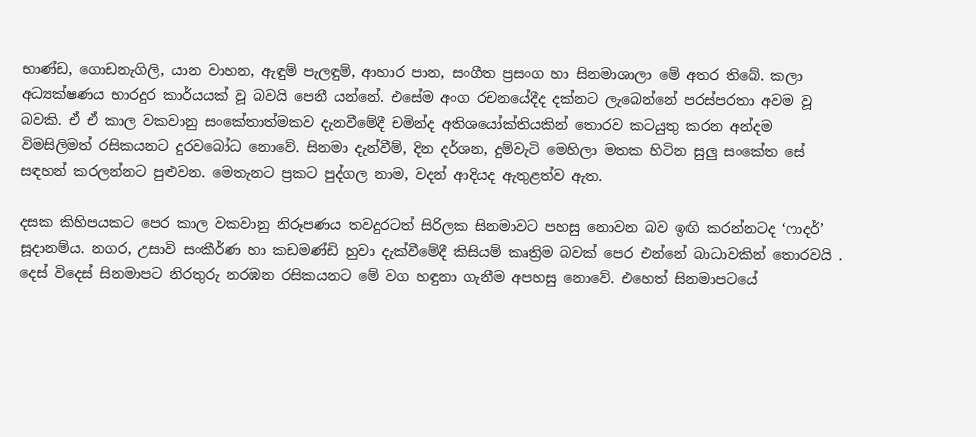භාණ්ඩ, ගොඩනැගිලි, යාන වාහන, ඇඳුම් පැලඳුම්, ආහාර පාන, සංගීත ප්‍රසංග හා සිනමාශාලා මේ අතර තිබේ. කලා අධ්‍යක්ෂණය භාරදුර කාර්යයක් වූ බවයි පෙනී යන්නේ. එසේම අංග රචනයේදීද දක්නට ලැබෙන්නේ පරස්පරතා අවම වූ බවකි. ඒ ඒ කාල වකවානු සංකේතාත්මකව දැනවීමේදී චමින්ද අතිශයෝක්තියකින් තොරව කටයුතු කරන අන්දම විමසිලිමත් රසිකයනට දුරවබෝධ නොවේ. සිනමා දැන්වීම්, දින දර්ශන, දුම්වැටි මෙහිලා මතක හිටින සුලු සංකේත සේ සඳහන් කරලන්නට පුළුවන. මෙතැනට ප්‍රකට පුද්ගල නාම, වදන් ආදියද ඇතුළත්ව ඇත.

දසක කිහිපයකට පෙර කාල වකවානු නිරූපණය තවදුරටත් සිරිලක සිනමාවට පහසු නොවන බව ඉඟි කරන්නටද ‘ෆාදර්’ සූදානම්ය. නගර, උසාවි සංකීර්ණ හා කඩමණ්ඩි හුවා දැක්වීමේදී කිසියම් කෘත්‍රිම බවක් පෙර එන්නේ බාධාවකින් තොරවයි . දෙස් විදෙස් සිනමාපට නිරතුරු නරඹන රසිකයනට මේ වග හඳුනා ගැනීම අපහසු නොවේ. එහෙත් සිනමාපටයේ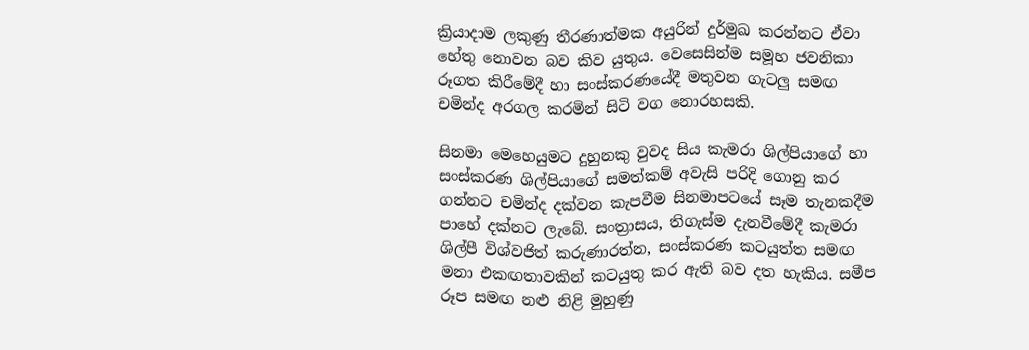ක්‍රියාදාම ලකුණු තීරණාත්මක අයුරින් දුර්මුඛ කරන්නට ඒවා හේතු නොවන බව කිව යුතුය. වෙසෙසින්ම සමූහ ජවනිකා රූගත කිරීමේදී හා සංස්කරණයේදී මතුවන ගැටලු සමඟ චමින්ද අරගල කරමින් සිටි වග නොරහසකි.

සිනමා මෙහෙයුමට දුහුනකු වුවද සිය කැමරා ශිල්පියාගේ හා සංස්කරණ ශිල්පියාගේ සමත්කම් අවැසි පරිදි ගොනු කර ගන්නට චමින්ද දක්වන කැපවීම සිනමාපටයේ සෑම තැනකදීම පාහේ දක්නට ලැබේ. සංත්‍රාසය, තිගැස්ම දැනවීමේදී කැමරා ශිල්පී විශ්වජිත් කරුණාරත්න, සංස්කරණ කටයුත්ත සමඟ මනා එකඟතාවකින් කටයුතු කර ඇති බව දත හැකිය. සමීප රූප සමඟ නළු නිළි මුහුණු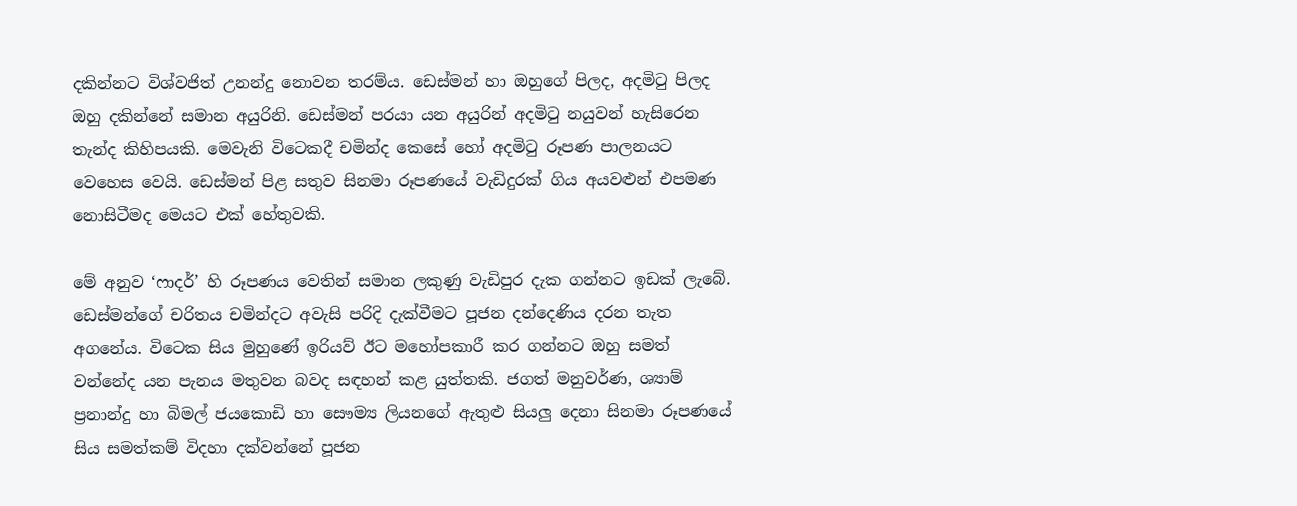දකින්නට විශ්වජිත් උනන්දු නොවන තරම්ය. ඩෙස්මන් හා ඔහුගේ පිලද, අදමිටු පිලද ඔහු දකින්නේ සමාන අයුරිනි. ඩෙස්මන් පරයා යන අයුරින් අදමිටු නයුවන් හැසිරෙන තැන්ද කිහිපයකි. මෙවැනි විටෙකදී චමින්ද කෙසේ හෝ අදමිටු රූපණ පාලනයට වෙහෙස වෙයි. ඩෙස්මන් පිළ සතුව සිනමා රූපණයේ වැඩිදුරක් ගිය අයවළුන් එපමණ නොසිටීමද මෙයට එක් හේතුවකි.

මේ අනුව ‘ෆාදර්’ හි රූපණය වෙතින් සමාන ලකුණු වැඩිපුර දැක ගන්නට ඉඩක් ලැබේ. ඩෙස්මන්ගේ චරිතය චමින්දට අවැසි පරිදි දැක්වීමට පූජන දන්දෙණිය දරන තැත අගනේය. විටෙක සිය මුහුණේ ඉරියව් ඊට මහෝපකාරී කර ගන්නට ඔහු සමත් වන්නේද යන පැනය මතුවන බවද සඳහන් කළ යුත්තකි. ජගත් මනුවර්ණ, ශ්‍යාම් ප්‍රනාන්දු හා බිමල් ජයකොඩි හා සෞම්‍ය ලියනගේ ඇතුළු සියලු දෙනා සිනමා රූපණයේ සිය සමත්කම් විදහා දක්වන්නේ පූජන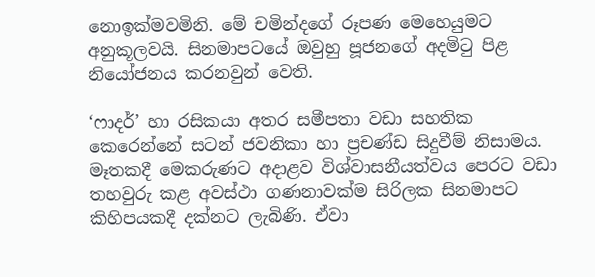නොඉක්මවමිනි. මේ චමින්දගේ රූපණ මෙහෙයුමට අනුකූලවයි. සිනමාපටයේ ඔවුහු පූජනගේ අදමිටු පිළ නියෝජනය කරනවුන් වෙති.

‘ෆාදර්’ හා රසිකයා අතර සමීපතා වඩා සහතික කෙරෙන්නේ සටන් ජවනිකා හා ප්‍රචණ්ඩ සිදුවීම් නිසාමය. මෑතකදී මෙකරුණට අදාළව විශ්වාසනීයත්වය පෙරට වඩා තහවුරු කළ අවස්ථා ගණනාවක්ම සිරිලක සිනමාපට කිහිපයකදී දක්නට ලැබිණි. ඒවා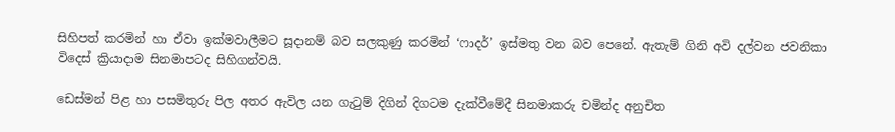සිහිපත් කරමින් හා ඒවා ඉක්මවාලීමට සූදානම් බව සලකුණු කරමින් ‘ෆාදර්’ ඉස්මතු වන බව පෙනේ. ඇතැම් ගිනි අවි දල්වන ජවනිකා විදෙස් ක්‍රියාදාම සිනමාපටද සිහිගන්වයි.

ඩෙස්මන් පිළ හා පසමිතුරු පිල අතර ඇවිල යන ගැටුම් දිගින් දිගටම දැක්වීමේදී සිනමාකරු චමින්ද අනුචිත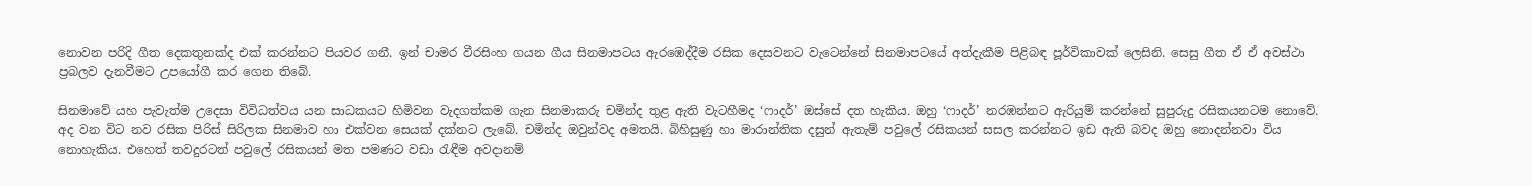නොවන පරිදි ගීත දෙකතුනක්ද එක් කරන්නට පියවර ගනී. ඉන් චාමර වීරසිංහ ගයන ගීය සිනමාපටය ඇරඹෙද්දීම රසික දෙසවනට වැටෙන්නේ සිනමාපටයේ අත්දැකීම පිළිබඳ පූර්විකාවක් ලෙසිනි. සෙසු ගීත ඒ ඒ අවස්ථා ප්‍රබලව දැනවීමට උපයෝගී කර ගෙන තිබේ.

සිනමාවේ යහ පැවැත්ම උදෙසා විවිධත්වය යන සාධකයට හිමිවන වැදගත්කම ගැන සිනමාකරු චමින්ද තුළ ඇති වැටහීමද ‘ෆාදර්’ ඔස්සේ දත හැකිය. ඔහු ‘ෆාදර්’ නරඹන්නට ඇරියුම් කරන්නේ සුපුරුදු රසිකයනටම නොවේ. අද වන විට නව රසික පිරිස් සිරිලක සිනමාව හා එක්වන සෙයක් දක්නට ලැබේ. චමින්ද ඔවුන්වද අමතයි. බිහිසුණු හා මාරාන්තික දසුන් ඇතැම් පවුලේ රසිකයන් සසල කරන්නට ඉඩ ඇති බවද ඔහු නොදන්නවා විය නොහැකිය. එහෙත් තවදුරටත් පවුලේ රසිකයන් මත පමණට වඩා රැඳීම අවදානම්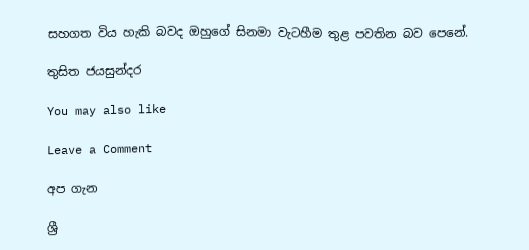සහගත විය හැකි බවද ඔහුගේ සිනමා වැටහීම තුළ පවතින බව පෙනේ.

තුසිත ජයසුන්දර

You may also like

Leave a Comment

අප ගැන

ශ්‍රී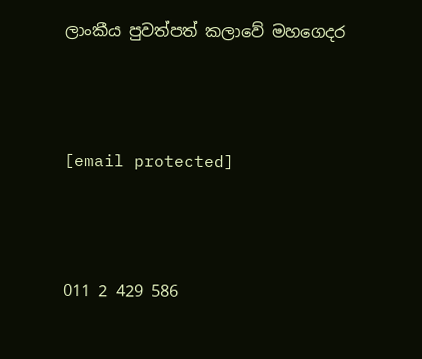ලාංකීය පුවත්පත් කලාවේ මහගෙදර



[email protected]



011 2 429 586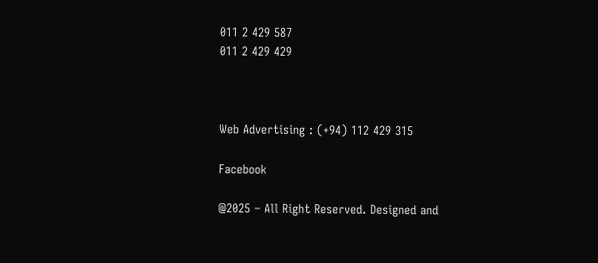011 2 429 587
011 2 429 429



Web Advertising : (+94) 112 429 315

Facebook

@2025 – All Right Reserved. Designed and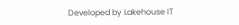Developed by Lakehouse IT